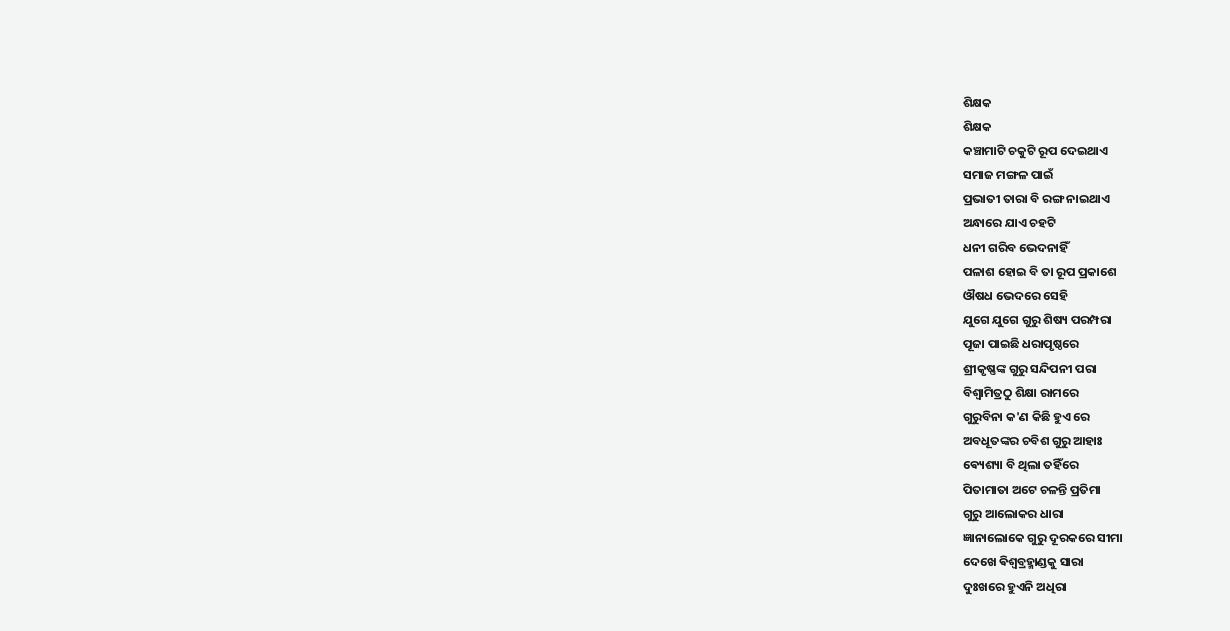ଶିକ୍ଷକ
ଶିକ୍ଷକ
କଞ୍ଚାମାଟି ଚକୁଟି ରୂପ ଦେଇଥାଏ
ସମାଜ ମଙ୍ଗଳ ପାଇଁ
ପ୍ରଭାତୀ ତାରା ବି ରଙ୍ଗ ନାଇଥାଏ
ଅନ୍ଧାରେ ଯାଏ ଚହଟି
ଧନୀ ଗରିବ ଭେଦନାହିଁ
ପଳାଶ ହୋଇ ବି ତା ରୂପ ପ୍ରକାଶେ
ଔଷଧ ଭେଦରେ ସେହି
ଯୁଗେ ଯୁଗେ ଗୁରୁ ଶିଷ୍ୟ ପରମ୍ପରା
ପୂଜା ପାଇଛି ଧରାପୃଷ୍ଠରେ
ଶ୍ରୀକୃଷ୍ଣଙ୍କ ଗୁରୁ ସନ୍ଦିପନୀ ପରା
ବିଶ୍ଵାମିତ୍ରଠୁ ଶିକ୍ଷା ରାମରେ
ଗୁରୁବିନା କ'ଣ କିଛି ହୁଏ ରେ
ଅବଧୂତଙ୍କର ଚବିଶ ଗୁରୁ ଆହାଃ
ଵ୍ୟେଶ୍ୟା ବି ଥିଲା ତହିଁରେ
ପିତାମାତା ଅଟେ ଚଳନ୍ତି ପ୍ରତିମା
ଗୁରୁ ଆଲୋକର ଧାରା
ଜ୍ଞାନାଲୋକେ ଗୁରୁ ଦୂରକରେ ସୀମା
ଦେଖେ ଵିଶ୍ୱବ୍ରହ୍ମାଣ୍ଡକୁ ସାରା
ଦୁଃଖରେ ହୁଏନି ଅଧିରା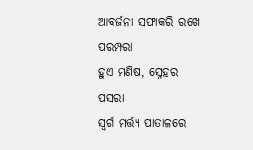ଆବର୍ଜନା ସଫାକରି ରଖେ ପରମ୍ପରା
ହୁଏ ମଣିଷ, ସ୍ନେହର ପସରା
ସ୍ଵର୍ଗ ମର୍ତ୍ତ୍ୟ ପାତାଳରେ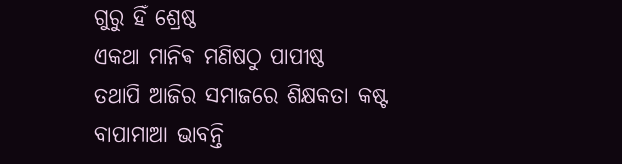ଗୁରୁ ହିଁ ଶ୍ରେଷ୍ଠ
ଏକଥା ମାନିଵ ମଣିଷଠୁ ପାପୀଷ୍ଠ
ତଥାପି ଆଜିର ସମାଜରେ ଶିକ୍ଷକତା କଷ୍ଟ
ବାପାମାଆ ଭାବନ୍ତି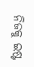ନିଜକୁ ଇଷ୍ଟ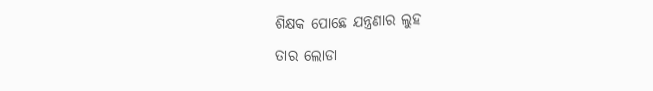ଶିକ୍ଷକ ପୋଛେ ଯନ୍ତ୍ରଣାର ଲୁହ
ତାର ଲୋଡା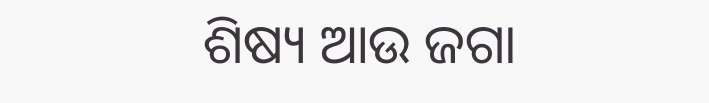ଶିଷ୍ୟ ଆଉ ଜଗା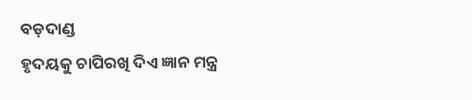ବଡ଼ଦାଣ୍ଡ
ହୃଦୟକୁ ଚାପିରଖି ଦିଏ ଜ୍ଞାନ ମନ୍ତ୍ର